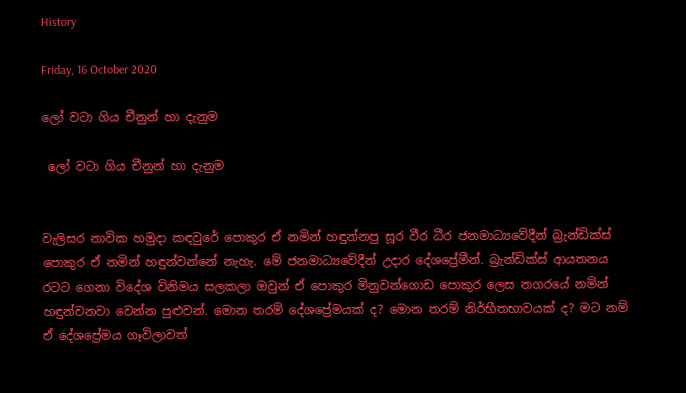History

Friday, 16 October 2020

ලෝ වටා ගිය චීනුන් හා දැනුම

 ලෝ වටා ගිය චීනුන් හා දැනුම


වැලිසර නාවික හමුදා කඳවුරේ පොකුර ඒ නමින් හඳුන්නපු සූර වීර ධීර ජනමාධ්‍යවේදීන් බ්‍රැන්ඩික්ස් පොකුර ඒ නමින් හඳුන්වන්නේ නැහැ. මේ ජනමාධ්‍යවේදීන් උදාර දේශප්‍රේමීන්. බ්‍රැන්ඩික්ස් ආයතනය රටට ගෙනා විදේශ විනිමය සලකලා ඔවුන් ඒ පොකුර මිනුවන්ගොඩ පොකුර ලෙස නගරයේ නමින් හඳුන්වනවා වෙන්න පුළුවන්. මොන තරම් දේශප්‍රේමයක් ද? මොන තරම් නිර්භීතභාවයක් ද? මට නම් ඒ දේශප්‍රේමය ගෑවිලාවත්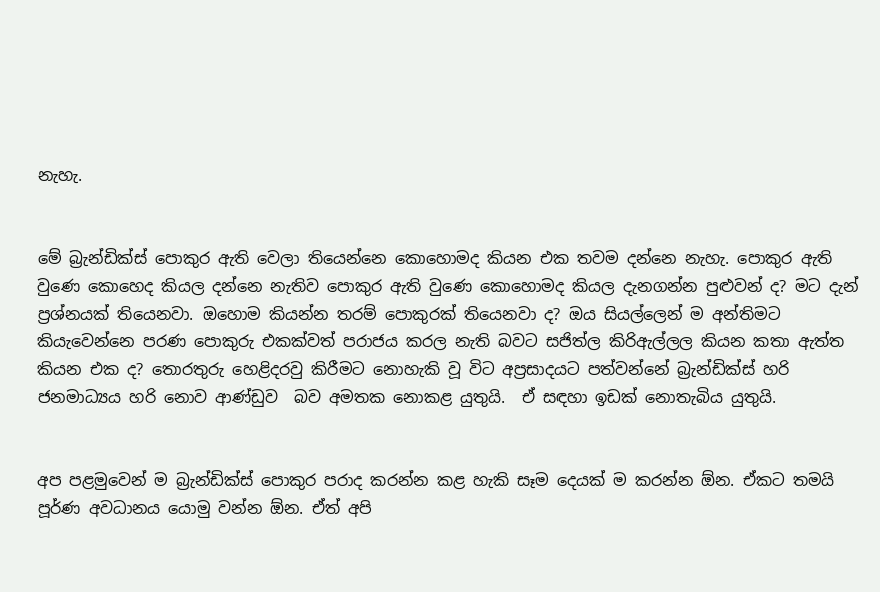නැහැ.


මේ බ්‍රැන්ඩික්ස් පොකුර ඇති වෙලා තියෙන්නෙ කොහොමද කියන එක තවම දන්නෙ නැහැ. පොකුර ඇති වුණෙ කොහෙද කියල දන්නෙ නැතිව පොකුර ඇති වුණෙ කොහොමද කියල දැනගන්න පුළුවන් ද? මට දැන් ප්‍රශ්නයක් තියෙනවා. ඔහොම කියන්න තරම් පොකුරක් තියෙනවා ද? ඔය සියල්ලෙන් ම අන්තිමට කියැවෙන්නෙ පරණ පොකුරු එකක්වත් පරාජය කරල නැති බවට සජිත්ල කිරිඇල්ලල කියන කතා ඇත්ත කියන එක ද? තොරතුරු හෙළිදරවු කිරීමට නොහැකි වූ විට අප්‍රසාදයට පත්වන්නේ බ්‍රැන්ඩික්ස් හරි ජනමාධ්‍යය හරි නොව ආණ්ඩුව  බව අමතක නොකළ යුතුයි.  ඒ සඳහා ඉඩක් නොතැබිය යුතුයි.


අප පළමුවෙන් ම බ්‍රැන්ඩික්ස් පොකුර පරාද කරන්න කළ හැකි සෑම දෙයක් ම කරන්න ඕන. ඒකට තමයි පූර්ණ අවධානය යොමු වන්න ඕන. ඒත් අපි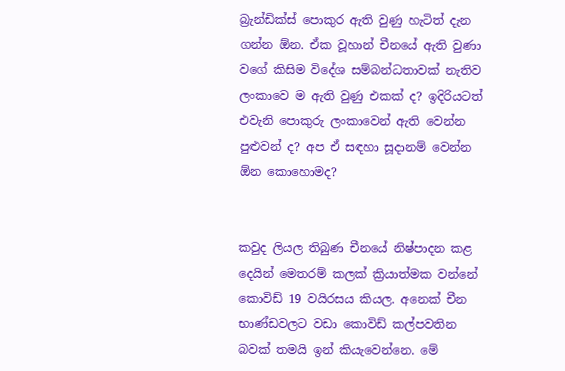බ්‍රැන්ඩික්ස් පොකුර ඇති වුණු හැටිත් දැන ගන්න ඕන. ඒක වූහාන් චීනයේ ඇති වුණා වගේ කිසිම විදේශ සම්බන්ධතාවක් නැතිව ලංකාවෙ ම ඇති වුණු එකක් ද? ඉදිරියටත් එවැනි පොකුරු ලංකාවෙන් ඇති වෙන්න පුළුවන් ද? අප ඒ සඳහා සූදානම් වෙන්න ඕන කොහොමද?


කවුද ලියල තිබුණ චීනයේ නිෂ්පාදන කළ දෙයින් මෙතරම් කලක් ක්‍රියාත්මක වන්නේ කොවිඩ් 19 වයිරසය කියල. අනෙක් චීන භාණ්ඩවලට වඩා කොවිඩ් කල්පවතින බවක් තමයි ඉන් කියැවෙන්නෙ. මේ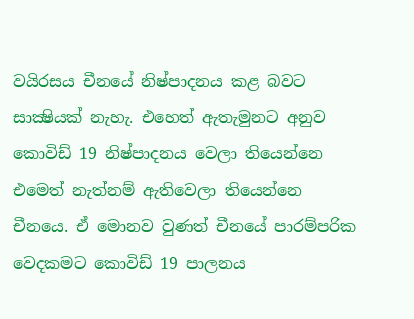වයිරසය චීනයේ නිෂ්පාදනය කළ බවට සාක්‍ෂියක් නැහැ. එහෙත් ඇතැමුනට අනුව කොවිඩ් 19 නිෂ්පාදනය වෙලා තියෙන්නෙ එමෙත් නැත්නම් ඇතිවෙලා තියෙන්නෙ චීනයෙ. ඒ මොනව වුණත් චීනයේ පාරම්පරික වෙදකමට කොවිඩ් 19 පාලනය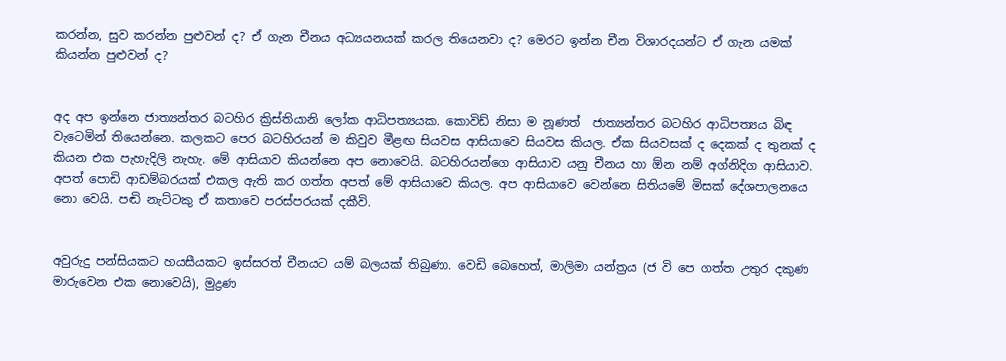කරන්න, සුව කරන්න පුළුවන් ද? ඒ ගැන චීනය අධ්‍යයනයක් කරල තියෙනවා ද? මෙරට ඉන්න චීන විශාරදයන්ට ඒ ගැන යමක් කියන්න පුළුවන් ද?


අද අප ඉන්නෙ ජාත්‍යන්තර බටහිර ක්‍රිස්තියානි ලෝක ආධිපත්‍යයක. කොවිඩ් නිසා ම නූණත්  ජාත්‍යන්තර බටහිර ආධිපත්‍යය බිඳ වැටෙමින් තියෙන්නෙ. කලකට පෙර බටහිරයන් ම කිවුව මීළඟ සියවස ආසියාවෙ සියවස කියල. ඒක සියවසක් ද දෙකක් ද තුනක් ද කියන එක පැහැදිලි නැහැ. මේ ආසියාව කියන්නෙ අප නොවෙයි. බටහිරයන්ගෙ ආසියාව යනු චීනය හා ඕන නම් අග්නිදිග ආසියාව. අපත් පොඩි ආඩම්බරයක් එකල ඇති කර ගත්ත අපත් මේ ආසියාවෙ කියල. අප ආසියාවෙ වෙන්නෙ සිතියමේ මිසක් දේශපාලනයෙ නො වෙයි. පඬි නැට්ටකු ඒ කතාවෙ පරස්පරයක් දකීවි.


අවුරුදු පන්සියකට හයසීයකට ඉස්සරත් චීනයට යම් බලයක් තිබුණා. වෙඩි බෙහෙත්, මාලිමා යන්ත්‍රය (ජ වි පෙ ගත්ත උතුර දකුණ මාරුවෙන එක නොවෙයි), මුද්‍රණ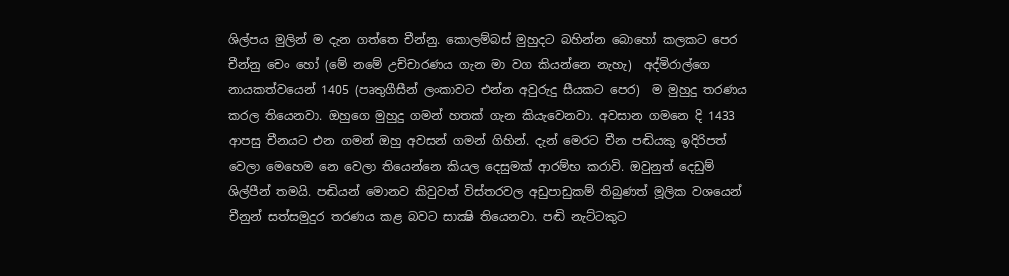ශිල්පය මුලින් ම දැන ගත්තෙ චීන්නු. කොලම්බස් මුහුදට බහින්න බොහෝ කලකට පෙර චීන්නු චෙං හෝ (මේ නමේ උච්චාරණය ගැන මා වග කියන්නෙ නැහැ)  අද්මිරාල්ගෙ නායකත්වයෙන් 1405 (පෘතුගීසීන් ලංකාවට එන්න අවුරුදු සීයකට පෙර)  ම මුහුදු තරණය කරල තියෙනවා. ඔහුගෙ මුහුදු ගමන් හතක් ගැන කියැවෙනවා. අවසාන ගමනෙ දි 1433 ආපසු චීනයට එන ගමන් ඔහු අවසන් ගමන් ගිහින්. දැන් මෙරට චීන පඬියකු ඉදිරිපත් වෙලා මෙහෙම නෙ වෙලා තියෙන්නෙ කියල දෙසුමක් ආරම්භ කරාවි. ඔවුනුත් දෙඩුම් ශිල්පීන් තමයි. පඬියන් මොනව කිවුවත් විස්තරවල අඩුපාඩුකම් තිබුණත් මූලික වශයෙන් චීනුන් සත්සමුදුර තරණය කළ බවට සාක්‍ෂි තියෙනවා. පඬි නැට්ටකුට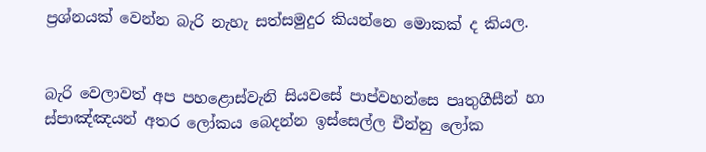ප්‍රශ්නයක් වෙන්න බැරි නැහැ සත්සමුදුර කියන්නෙ මොකක් ද කියල.


බැරි වෙලාවත් අප පහළොස්වැනි සියවසේ පාප්වහන්සෙ පෘතුගීසීන් හා ස්පාඤ්ඤයන් අතර ලෝකය බෙදන්න ඉස්සෙල්ල චීන්නු ලෝක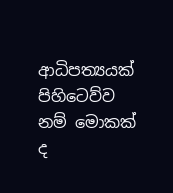ආධිපත්‍යයක් පිහිටෙව්ව නම් මොකක් ද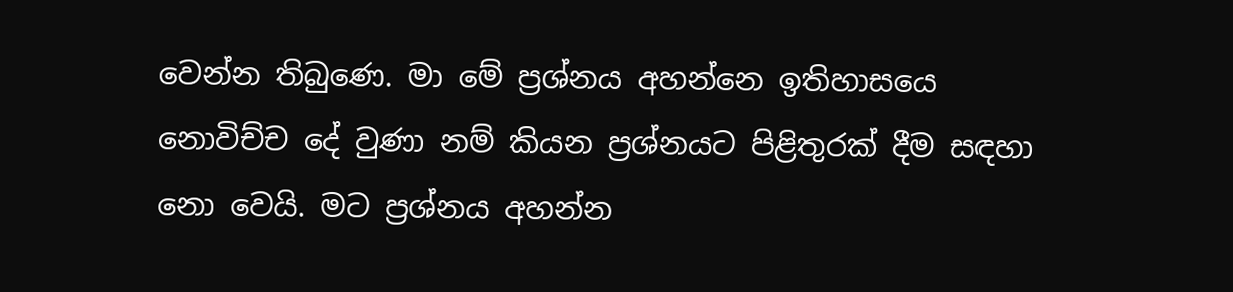වෙන්න තිබුණෙ. මා මේ ප්‍රශ්නය අහන්නෙ ඉතිහාසයෙ නොවිච්ච දේ වුණා නම් කියන ප්‍රශ්නයට පිළිතුරක් දීම සඳහා නො වෙයි. මට ප්‍රශ්නය අහන්න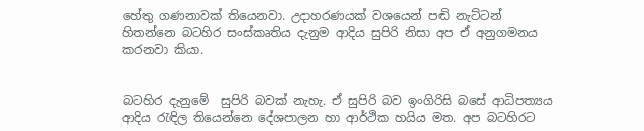හේතු ගණනාවක් තියෙනවා. උදාහරණයක් වශයෙන් පඬි නැට්ටන් හිතන්නෙ බටහිර සංස්කෘතිය දැනුම ආදිය සුපිරි නිසා අප ඒ අනුගමනය කරනවා කියා.


බටහිර දැනුමේ  සුපිරි බවක් නැහැ. ඒ සුපිරි බව ඉංගිරිසි බසේ ආධිපත්‍යය ආදිය රැඳිල තියෙන්නෙ දේශපාලන හා ආර්ථික හයිය මත. අප බටහිරට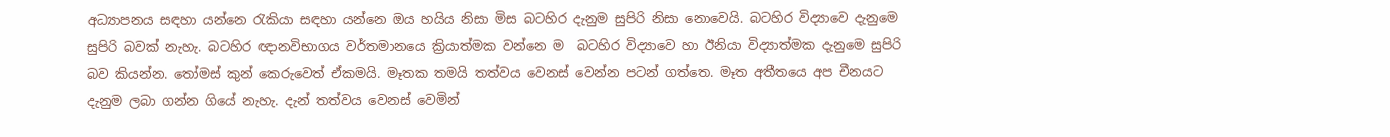අධ්‍යාපනය සඳහා යන්නෙ රැකියා සඳහා යන්නෙ ඔය හයිය නිසා මිස බටහිර දැනුම සුපිරි නිසා නොවෙයි. බටහිර විද්‍යාවෙ දැනුමෙ සුපිරි බවක් නැහැ. බටහිර ඥානවිභාගය වර්තමානයෙ ක්‍රියාත්මක වන්නෙ ම  බටහිර විද්‍යාවෙ හා ඊනියා විද්‍යාත්මක දැනුමෙ සුපිරි බව කියන්න. තෝමස් කුන් කෙරුවෙත් ඒකමයි. මෑතක තමයි තත්වය වෙනස් වෙන්න පටන් ගත්තෙ. මෑත අතීතයෙ අප චීනයට දැනුම ලබා ගන්න ගියේ නැහැ. දැන් තත්වය වෙනස් වෙමින්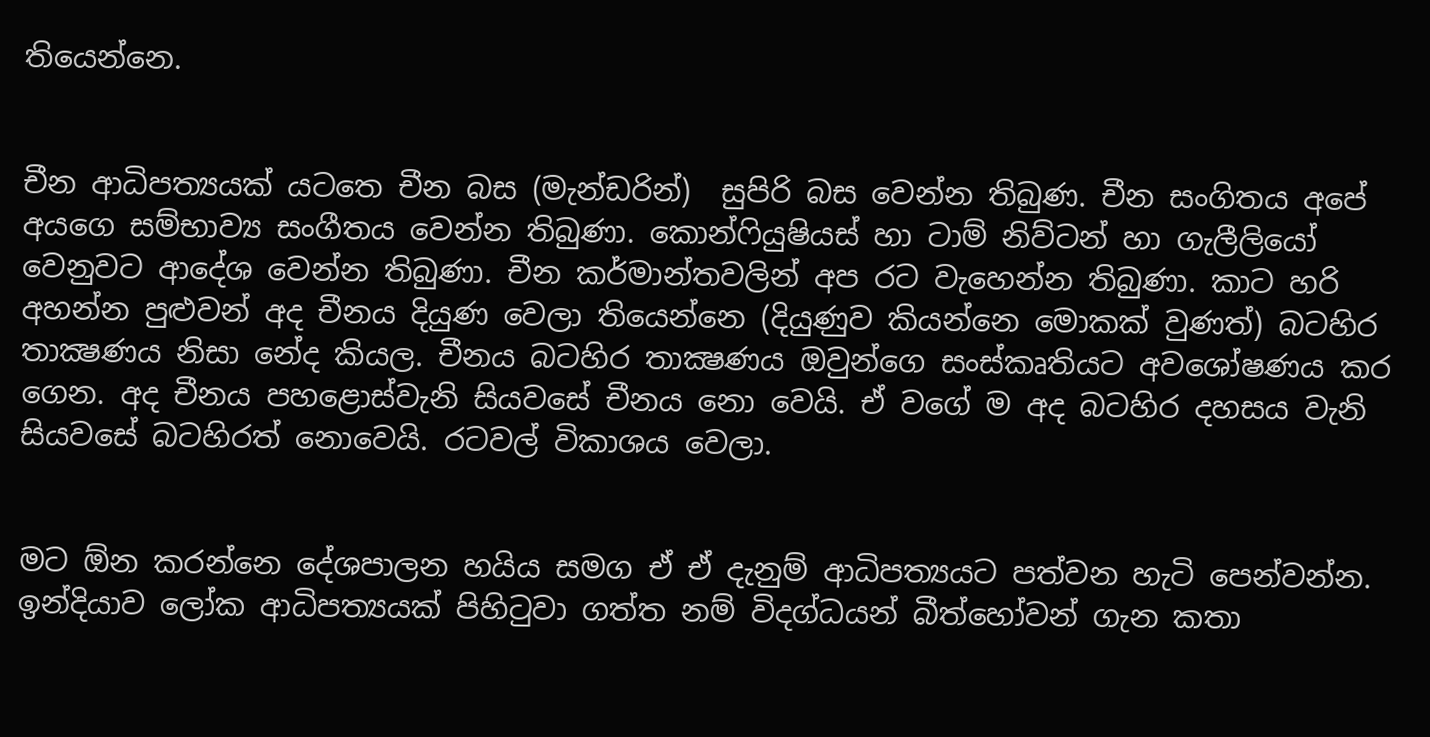තියෙන්නෙ.


චීන ආධිපත්‍යයක් යටතෙ චීන බස (මැන්ඩරින්)  සුපිරි බස වෙන්න තිබුණ. චීන සංගිතය අපේ අයගෙ සම්භාව්‍ය සංගීතය වෙන්න තිබුණා. කොන්ෆියුෂියස් හා ටාම් නිව්ටන් හා ගැලීලියෝ වෙනුවට ආදේශ වෙන්න තිබුණා. චීන කර්මාන්තවලින් අප රට වැහෙන්න තිබුණා. කාට හරි අහන්න පුළුවන් අද චීනය දියුණ වෙලා තියෙන්නෙ (දියුණුව කියන්නෙ මොකක් වුණත්) බටහිර තාක්‍ෂණය නිසා නේද කියල. චීනය බටහිර තාක්‍ෂණය ඔවුන්ගෙ සංස්කෘතියට අවශෝෂණය කර ගෙන. අද චීනය පහළොස්වැනි සියවසේ චීනය නො වෙයි. ඒ වගේ ම අද බටහිර දහසය වැනි සියවසේ බටහිරත් නොවෙයි. රටවල් විකාශය වෙලා.


මට ඕන කරන්නෙ දේශපාලන හයිය සමග ඒ ඒ දැනුම් ආධිපත්‍යයට පත්වන හැටි පෙන්වන්න. ඉන්දියාව ලෝක ආධිපත්‍යයක් පිහිටුවා ගත්ත නම් විදග්ධයන් බීත්හෝවන් ගැන කතා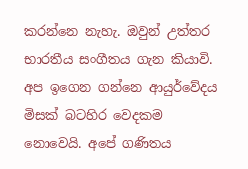කරන්නෙ නැහැ. ඔවුන් උත්තර භාරතීය සංගීතය ගැන කියාවි. අප ඉගෙන ගන්නෙ ආයුර්වේදය මිසක් බටහිර වෙදකම නොවෙයි. අපේ ගණිතය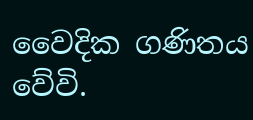වෛදික ගණිතය වේවි.